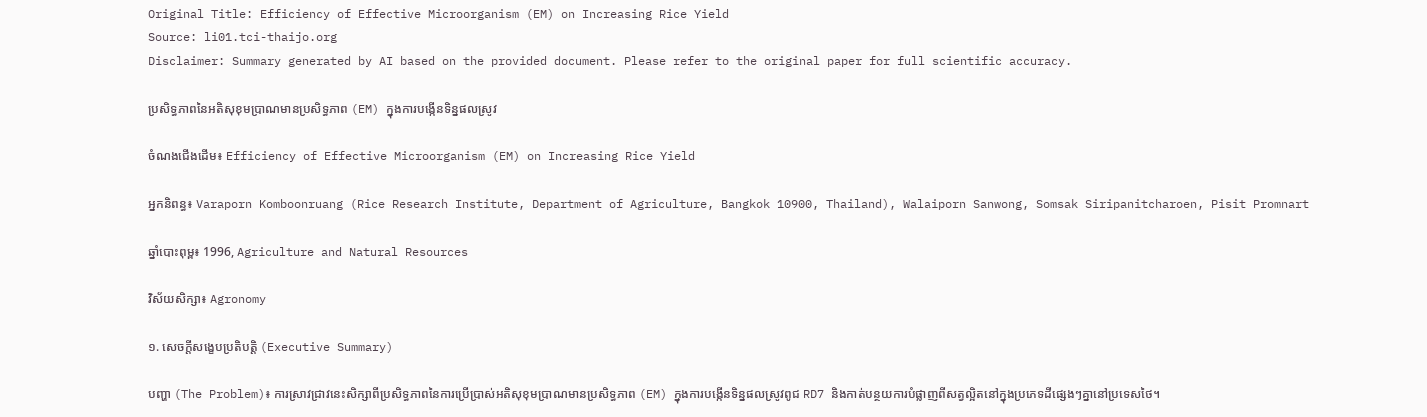Original Title: Efficiency of Effective Microorganism (EM) on Increasing Rice Yield
Source: li01.tci-thaijo.org
Disclaimer: Summary generated by AI based on the provided document. Please refer to the original paper for full scientific accuracy.

ប្រសិទ្ធភាពនៃអតិសុខុមប្រាណមានប្រសិទ្ធភាព (EM) ក្នុងការបង្កើនទិន្នផលស្រូវ

ចំណងជើងដើម៖ Efficiency of Effective Microorganism (EM) on Increasing Rice Yield

អ្នកនិពន្ធ៖ Varaporn Komboonruang (Rice Research Institute, Department of Agriculture, Bangkok 10900, Thailand), Walaiporn Sanwong, Somsak Siripanitcharoen, Pisit Promnart

ឆ្នាំបោះពុម្ព៖ 1996, Agriculture and Natural Resources

វិស័យសិក្សា៖ Agronomy

១. សេចក្តីសង្ខេបប្រតិបត្តិ (Executive Summary)

បញ្ហា (The Problem)៖ ការស្រាវជ្រាវនេះសិក្សាពីប្រសិទ្ធភាពនៃការប្រើប្រាស់អតិសុខុមប្រាណមានប្រសិទ្ធភាព (EM) ក្នុងការបង្កើនទិន្នផលស្រូវពូជ RD7 និងកាត់បន្ថយការបំផ្លាញពីសត្វល្អិតនៅក្នុងប្រភេទដីផ្សេងៗគ្នានៅប្រទេសថៃ។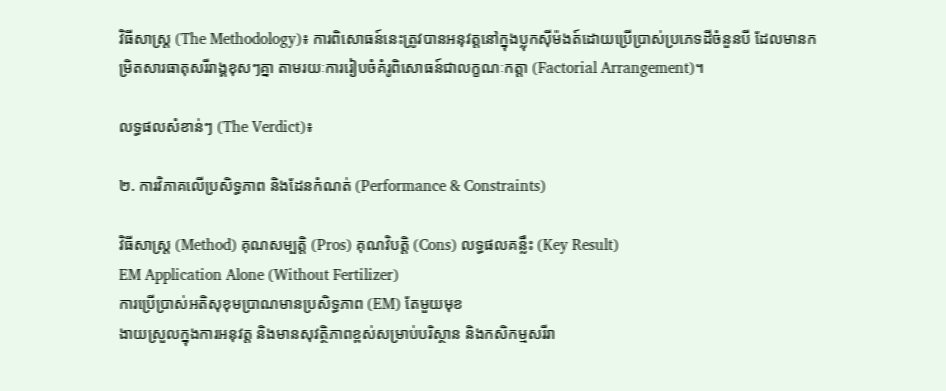វិធីសាស្ត្រ (The Methodology)៖ ការពិសោធន៍នេះត្រូវបានអនុវត្តនៅក្នុងប្លុកស៊ីម៉ងត៍ដោយប្រើប្រាស់ប្រភេទដីចំនួនបី ដែលមានកម្រិតសារធាតុសរីរាង្គខុសៗគ្នា តាមរយៈការរៀបចំគំរូពិសោធន៍ជាលក្ខណៈកត្តា (Factorial Arrangement)។

លទ្ធផលសំខាន់ៗ (The Verdict)៖

២. ការវិភាគលើប្រសិទ្ធភាព និងដែនកំណត់ (Performance & Constraints)

វិធីសាស្ត្រ (Method) គុណសម្បត្តិ (Pros) គុណវិបត្តិ (Cons) លទ្ធផលគន្លឹះ (Key Result)
EM Application Alone (Without Fertilizer)
ការប្រើប្រាស់អតិសុខុមប្រាណមានប្រសិទ្ធភាព (EM) តែមួយមុខ
ងាយស្រួលក្នុងការអនុវត្ត និងមានសុវត្ថិភាពខ្ពស់សម្រាប់បរិស្ថាន និងកសិកម្មសរីរា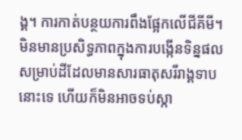ង្គ។ ការកាត់បន្ថយការពឹងផ្អែកលើជីគីមី។ មិនមានប្រសិទ្ធភាពក្នុងការបង្កើនទិន្នផលសម្រាប់ដីដែលមានសារធាតុសរីរាង្គទាបនោះទេ ហើយក៏មិនអាចទប់ស្កា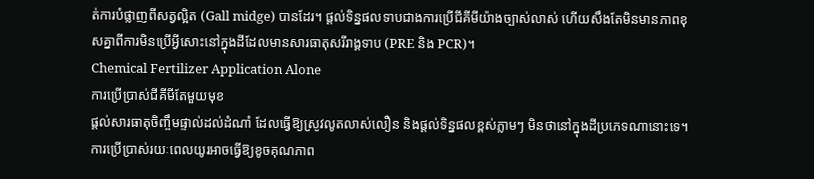ត់ការបំផ្លាញពីសត្វល្អិត (Gall midge) បានដែរ។ ផ្តល់ទិន្នផលទាបជាងការប្រើជីគីមីយ៉ាងច្បាស់លាស់ ហើយសឹងតែមិនមានភាពខុសគ្នាពីការមិនប្រើអ្វីសោះនៅក្នុងដីដែលមានសារធាតុសរីរាង្គទាប (PRE និង PCR)។
Chemical Fertilizer Application Alone
ការប្រើប្រាស់ជីគីមីតែមួយមុខ
ផ្តល់សារធាតុចិញ្ចឹមផ្ទាល់ដល់ដំណាំ ដែលធ្វើឱ្យស្រូវលូតលាស់លឿន និងផ្តល់ទិន្នផលខ្ពស់ភ្លាមៗ មិនថានៅក្នុងដីប្រភេទណានោះទេ។ ការប្រើប្រាស់រយៈពេលយូរអាចធ្វើឱ្យខូចគុណភាព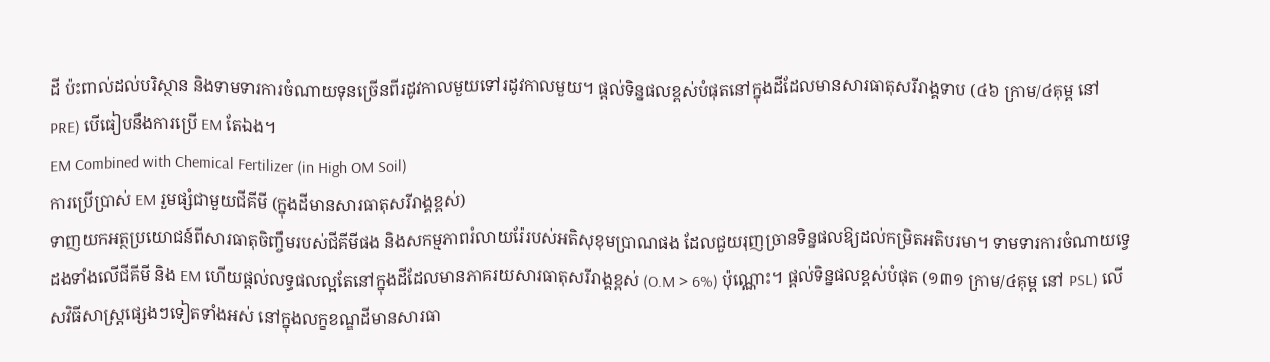ដី ប៉ះពាល់ដល់បរិស្ថាន និងទាមទារការចំណាយទុនច្រើនពីរដូវកាលមួយទៅរដូវកាលមួយ។ ផ្តល់ទិន្នផលខ្ពស់បំផុតនៅក្នុងដីដែលមានសារធាតុសរីរាង្គទាប (៤៦ ក្រាម/៤គុម្ព នៅ PRE) បើធៀបនឹងការប្រើ EM តែឯង។
EM Combined with Chemical Fertilizer (in High OM Soil)
ការប្រើប្រាស់ EM រួមផ្សំជាមួយជីគីមី (ក្នុងដីមានសារធាតុសរីរាង្គខ្ពស់)
ទាញយកអត្ថប្រយោជន៍ពីសារធាតុចិញ្ចឹមរបស់ជីគីមីផង និងសកម្មភាពរំលាយរ៉ែរបស់អតិសុខុមប្រាណផង ដែលជួយរុញច្រានទិន្នផលឱ្យដល់កម្រិតអតិបរមា។ ទាមទារការចំណាយទ្វេដងទាំងលើជីគីមី និង EM ហើយផ្តល់លទ្ធផលល្អតែនៅក្នុងដីដែលមានភាគរយសារធាតុសរីរាង្គខ្ពស់ (O.M > 6%) ប៉ុណ្ណោះ។ ផ្តល់ទិន្នផលខ្ពស់បំផុត (១៣១ ក្រាម/៤គុម្ព នៅ PSL) លើសវិធីសាស្ត្រផ្សេងៗទៀតទាំងអស់ នៅក្នុងលក្ខខណ្ឌដីមានសារធា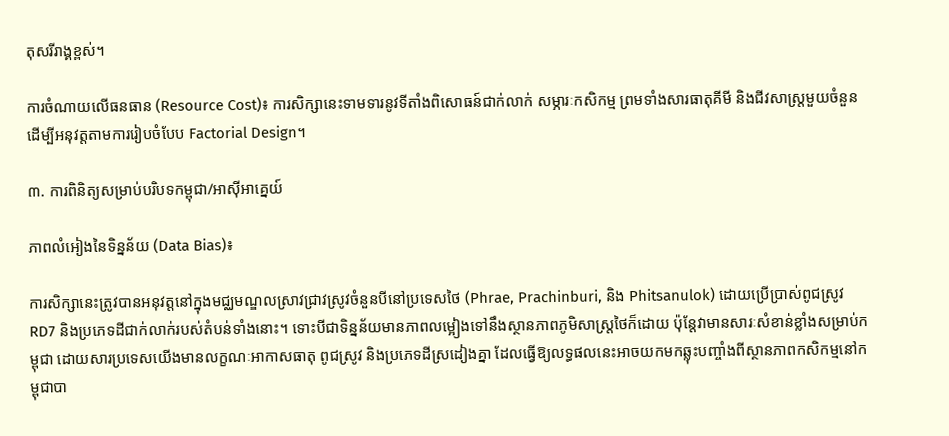តុសរីរាង្គខ្ពស់។

ការចំណាយលើធនធាន (Resource Cost)៖ ការសិក្សានេះទាមទារនូវទីតាំងពិសោធន៍ជាក់លាក់ សម្ភារៈកសិកម្ម ព្រមទាំងសារធាតុគីមី និងជីវសាស្ត្រមួយចំនួនដើម្បីអនុវត្តតាមការរៀបចំបែប Factorial Design។

៣. ការពិនិត្យសម្រាប់បរិបទកម្ពុជា/អាស៊ីអាគ្នេយ៍

ភាពលំអៀងនៃទិន្នន័យ (Data Bias)៖

ការសិក្សានេះត្រូវបានអនុវត្តនៅក្នុងមជ្ឈមណ្ឌលស្រាវជ្រាវស្រូវចំនួនបីនៅប្រទេសថៃ (Phrae, Prachinburi, និង Phitsanulok) ដោយប្រើប្រាស់ពូជស្រូវ RD7 និងប្រភេទដីជាក់លាក់របស់តំបន់ទាំងនោះ។ ទោះបីជាទិន្នន័យមានភាពលម្អៀងទៅនឹងស្ថានភាពភូមិសាស្ត្រថៃក៏ដោយ ប៉ុន្តែវាមានសារៈសំខាន់ខ្លាំងសម្រាប់កម្ពុជា ដោយសារប្រទេសយើងមានលក្ខណៈអាកាសធាតុ ពូជស្រូវ និងប្រភេទដីស្រដៀងគ្នា ដែលធ្វើឱ្យលទ្ធផលនេះអាចយកមកឆ្លុះបញ្ចាំងពីស្ថានភាពកសិកម្មនៅកម្ពុជាបា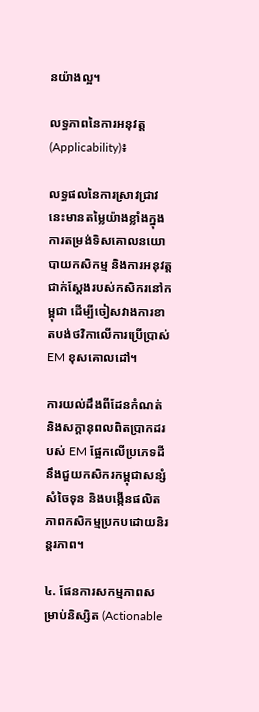នយ៉ាងល្អ។

លទ្ធភាពនៃការអនុវត្ត (Applicability)៖

លទ្ធផលនៃការស្រាវជ្រាវនេះមានតម្លៃយ៉ាងខ្លាំងក្នុងការតម្រង់ទិសគោលនយោបាយកសិកម្ម និងការអនុវត្តជាក់ស្តែងរបស់កសិករនៅកម្ពុជា ដើម្បីចៀសវាងការខាតបង់ថវិកាលើការប្រើប្រាស់ EM ខុសគោលដៅ។

ការយល់ដឹងពីដែនកំណត់ និងសក្តានុពលពិតប្រាកដរបស់ EM ផ្អែកលើប្រភេទដី នឹងជួយកសិករកម្ពុជាសន្សំសំចៃទុន និងបង្កើនផលិតភាពកសិកម្មប្រកបដោយនិរន្តរភាព។

៤. ផែនការសកម្មភាពសម្រាប់និស្សិត (Actionable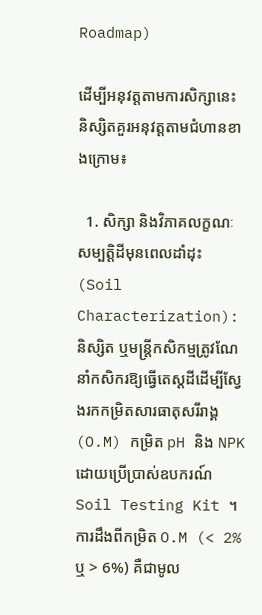Roadmap)

ដើម្បីអនុវត្តតាមការសិក្សានេះ និស្សិតគួរអនុវត្តតាមជំហានខាងក្រោម៖

  1. សិក្សា និងវិភាគលក្ខណៈសម្បត្តិដីមុនពេលដាំដុះ (Soil Characterization): និស្សិត ឬមន្ត្រីកសិកម្មត្រូវណែនាំកសិករឱ្យធ្វើតេស្តដីដើម្បីស្វែងរកកម្រិតសារធាតុសរីរាង្គ (O.M) កម្រិត pH និង NPK ដោយប្រើប្រាស់ឧបករណ៍ Soil Testing Kit ។ ការដឹងពីកម្រិត O.M (< 2% ឬ > 6%) គឺជាមូល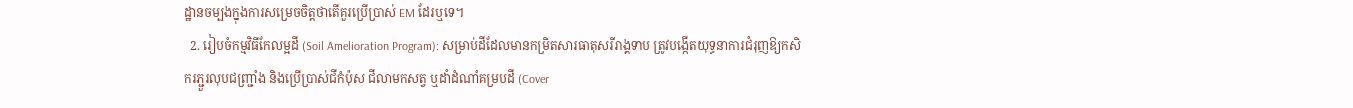ដ្ឋានចម្បងក្នុងការសម្រេចចិត្តថាតើគួរប្រើប្រាស់ EM ដែរឬទេ។
  2. រៀបចំកម្មវិធីកែលម្អដី (Soil Amelioration Program): សម្រាប់ដីដែលមានកម្រិតសារធាតុសរីរាង្គទាប ត្រូវបង្កើតយុទ្ធនាការជំរុញឱ្យកសិករភ្ជួរលុបជញ្ជ្រាំង និងប្រើប្រាស់ជីកំប៉ុស ជីលាមកសត្វ ឬដាំដំណាំគម្របដី (Cover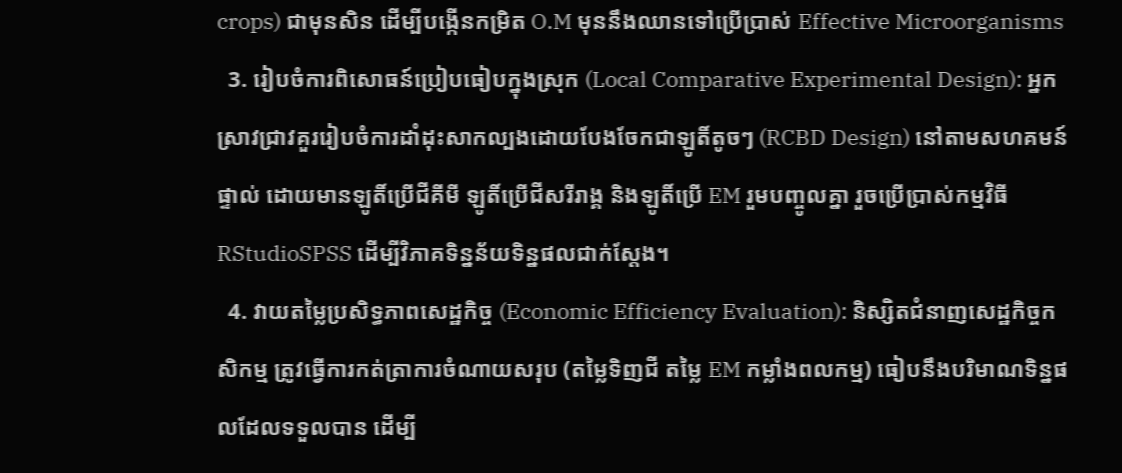crops) ជាមុនសិន ដើម្បីបង្កើនកម្រិត O.M មុននឹងឈានទៅប្រើប្រាស់ Effective Microorganisms
  3. រៀបចំការពិសោធន៍ប្រៀបធៀបក្នុងស្រុក (Local Comparative Experimental Design): អ្នកស្រាវជ្រាវគួររៀបចំការដាំដុះសាកល្បងដោយបែងចែកជាឡូតិ៍តូចៗ (RCBD Design) នៅតាមសហគមន៍ផ្ទាល់ ដោយមានឡូតិ៍ប្រើជីគីមី ឡូតិ៍ប្រើជីសរីរាង្គ និងឡូតិ៍ប្រើ EM រួមបញ្ចូលគ្នា រួចប្រើប្រាស់កម្មវិធី RStudioSPSS ដើម្បីវិភាគទិន្នន័យទិន្នផលជាក់ស្តែង។
  4. វាយតម្លៃប្រសិទ្ធភាពសេដ្ឋកិច្ច (Economic Efficiency Evaluation): និស្សិតជំនាញសេដ្ឋកិច្ចកសិកម្ម ត្រូវធ្វើការកត់ត្រាការចំណាយសរុប (តម្លៃទិញជី តម្លៃ EM កម្លាំងពលកម្ម) ធៀបនឹងបរិមាណទិន្នផលដែលទទួលបាន ដើម្បី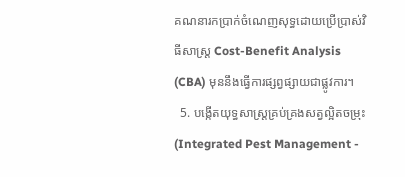គណនារកប្រាក់ចំណេញសុទ្ធដោយប្រើប្រាស់វិធីសាស្ត្រ Cost-Benefit Analysis (CBA) មុននឹងធ្វើការផ្សព្វផ្សាយជាផ្លូវការ។
  5. បង្កើតយុទ្ធសាស្ត្រគ្រប់គ្រងសត្វល្អិតចម្រុះ (Integrated Pest Management -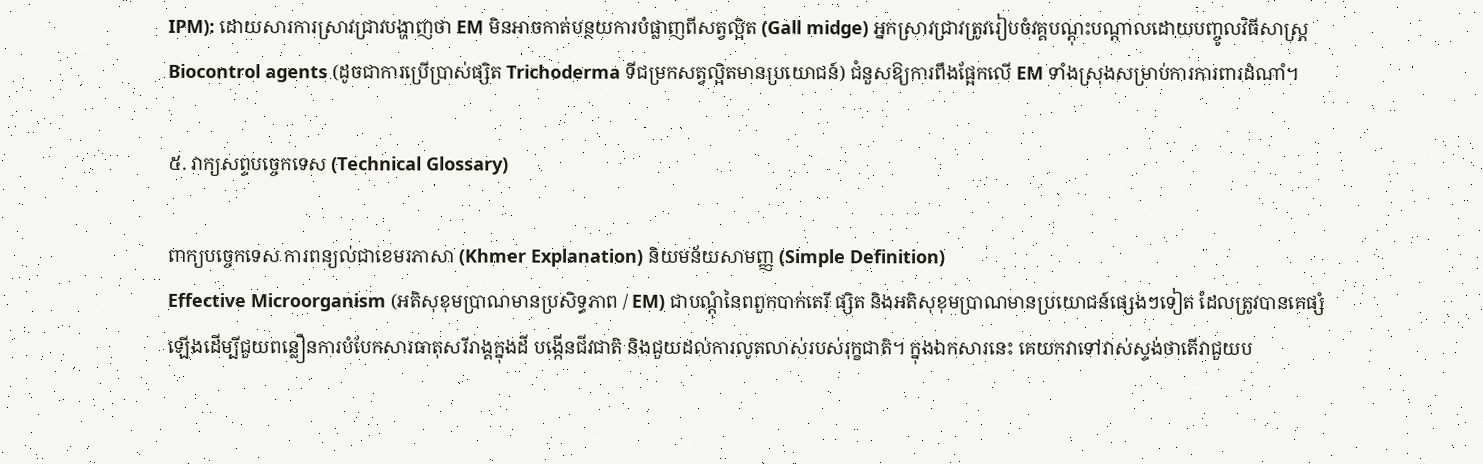IPM): ដោយសារការស្រាវជ្រាវបង្ហាញថា EM មិនអាចកាត់បន្ថយការបំផ្លាញពីសត្វល្អិត (Gall midge) អ្នកស្រាវជ្រាវត្រូវរៀបចំវគ្គបណ្តុះបណ្តាលដោយបញ្ចូលវិធីសាស្ត្រ Biocontrol agents (ដូចជាការប្រើប្រាស់ផ្សិត Trichoderma ទីជម្រកសត្វល្អិតមានប្រយោជន៍) ជំនួសឱ្យការពឹងផ្អែកលើ EM ទាំងស្រុងសម្រាប់ការការពារដំណាំ។

៥. វាក្យសព្ទបច្ចេកទេស (Technical Glossary)

ពាក្យបច្ចេកទេស ការពន្យល់ជាខេមរភាសា (Khmer Explanation) និយមន័យសាមញ្ញ (Simple Definition)
Effective Microorganism (អតិសុខុមប្រាណមានប្រសិទ្ធភាព / EM) ជាបណ្តុំនៃពពួកបាក់តេរី ផ្សិត និងអតិសុខុមប្រាណមានប្រយោជន៍ផ្សេងៗទៀត ដែលត្រូវបានគេផ្សំឡើងដើម្បីជួយពន្លឿនការបំបែកសារធាតុសរីរាង្គក្នុងដី បង្កើនជីវជាតិ និងជួយដល់ការលូតលាស់របស់រុក្ខជាតិ។ ក្នុងឯកសារនេះ គេយកវាទៅវាស់ស្ទង់ថាតើវាជួយប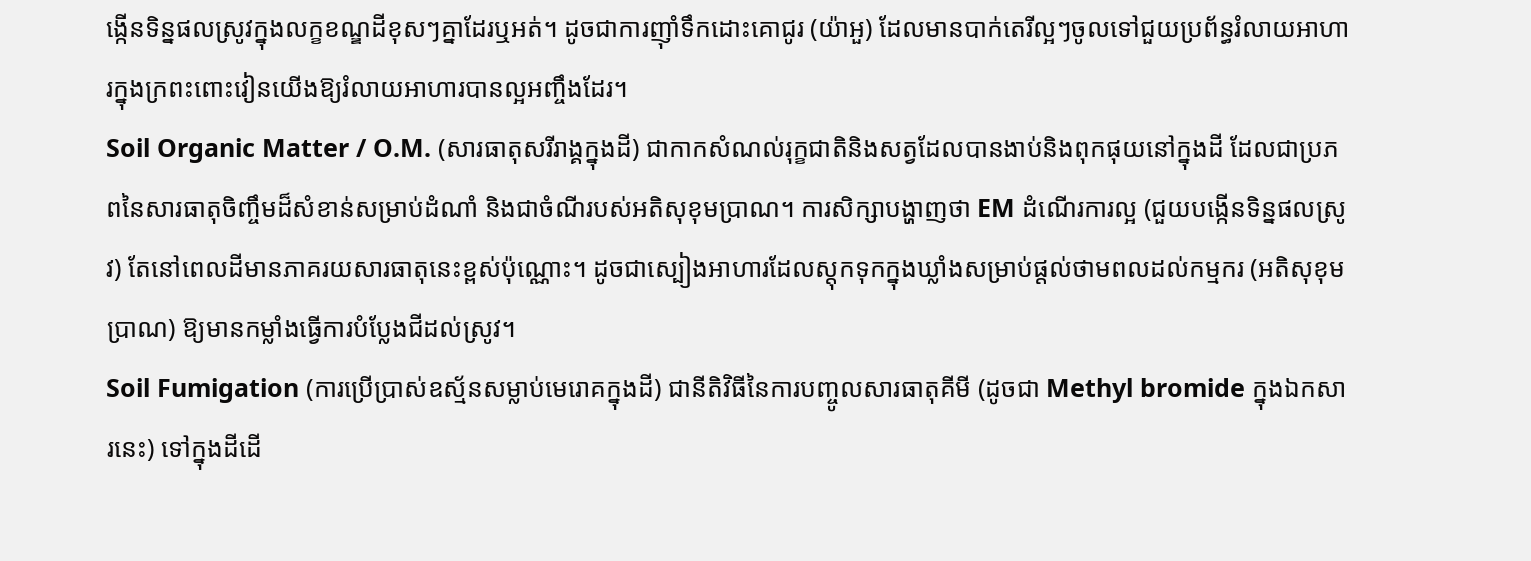ង្កើនទិន្នផលស្រូវក្នុងលក្ខខណ្ឌដីខុសៗគ្នាដែរឬអត់។ ដូចជាការញ៉ាំទឹកដោះគោជូរ (យ៉ាអួ) ដែលមានបាក់តេរីល្អៗចូលទៅជួយប្រព័ន្ធរំលាយអាហារក្នុងក្រពះពោះវៀនយើងឱ្យរំលាយអាហារបានល្អអញ្ចឹងដែរ។
Soil Organic Matter / O.M. (សារធាតុសរីរាង្គក្នុងដី) ជាកាកសំណល់រុក្ខជាតិនិងសត្វដែលបានងាប់និងពុកផុយនៅក្នុងដី ដែលជាប្រភពនៃសារធាតុចិញ្ចឹមដ៏សំខាន់សម្រាប់ដំណាំ និងជាចំណីរបស់អតិសុខុមប្រាណ។ ការសិក្សាបង្ហាញថា EM ដំណើរការល្អ (ជួយបង្កើនទិន្នផលស្រូវ) តែនៅពេលដីមានភាគរយសារធាតុនេះខ្ពស់ប៉ុណ្ណោះ។ ដូចជាស្បៀងអាហារដែលស្តុកទុកក្នុងឃ្លាំងសម្រាប់ផ្តល់ថាមពលដល់កម្មករ (អតិសុខុមប្រាណ) ឱ្យមានកម្លាំងធ្វើការបំប្លែងជីដល់ស្រូវ។
Soil Fumigation (ការប្រើប្រាស់ឧស្ម័នសម្លាប់មេរោគក្នុងដី) ជានីតិវិធីនៃការបញ្ចូលសារធាតុគីមី (ដូចជា Methyl bromide ក្នុងឯកសារនេះ) ទៅក្នុងដីដើ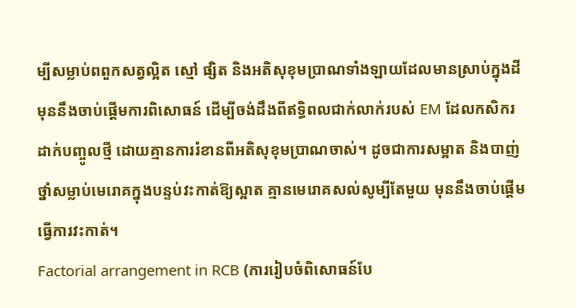ម្បីសម្លាប់ពពួកសត្វល្អិត ស្មៅ ផ្សិត និងអតិសុខុមប្រាណទាំងឡាយដែលមានស្រាប់ក្នុងដី មុននឹងចាប់ផ្តើមការពិសោធន៍ ដើម្បីចង់ដឹងពីឥទ្ធិពលជាក់លាក់របស់ EM ដែលកសិករដាក់បញ្ចូលថ្មី ដោយគ្មានការរំខានពីអតិសុខុមប្រាណចាស់។ ដូចជាការសម្អាត និងបាញ់ថ្នាំសម្លាប់មេរោគក្នុងបន្ទប់វះកាត់ឱ្យស្អាត គ្មានមេរោគសល់សូម្បីតែមួយ មុននឹងចាប់ផ្តើមធ្វើការវះកាត់។
Factorial arrangement in RCB (ការរៀបចំពិសោធន៍បែ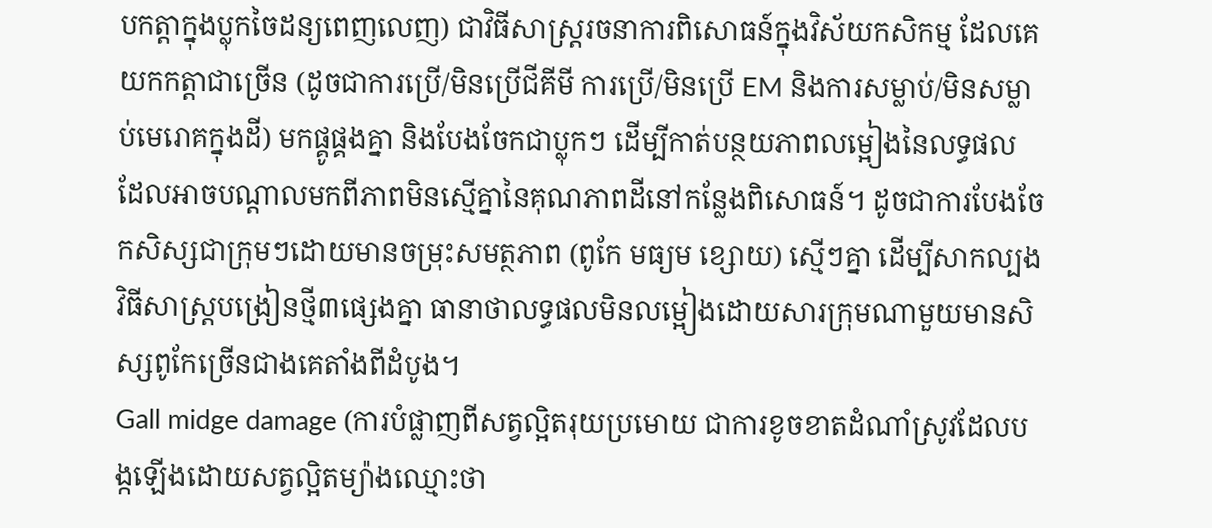បកត្តាក្នុងប្លុកចៃដន្យពេញលេញ) ជាវិធីសាស្ត្ររចនាការពិសោធន៍ក្នុងវិស័យកសិកម្ម ដែលគេយកកត្តាជាច្រើន (ដូចជាការប្រើ/មិនប្រើជីគីមី ការប្រើ/មិនប្រើ EM និងការសម្លាប់/មិនសម្លាប់មេរោគក្នុងដី) មកផ្គូផ្គងគ្នា និងបែងចែកជាប្លុកៗ ដើម្បីកាត់បន្ថយភាពលម្អៀងនៃលទ្ធផល ដែលអាចបណ្តាលមកពីភាពមិនស្មើគ្នានៃគុណភាពដីនៅកន្លែងពិសោធន៍។ ដូចជាការបែងចែកសិស្សជាក្រុមៗដោយមានចម្រុះសមត្ថភាព (ពូកែ មធ្យម ខ្សោយ) ស្មើៗគ្នា ដើម្បីសាកល្បងវិធីសាស្ត្របង្រៀនថ្មី៣ផ្សេងគ្នា ធានាថាលទ្ធផលមិនលម្អៀងដោយសារក្រុមណាមួយមានសិស្សពូកែច្រើនជាងគេតាំងពីដំបូង។
Gall midge damage (ការបំផ្លាញពីសត្វល្អិតរុយប្រមោយ ជាការខូចខាតដំណាំស្រូវដែលបង្កឡើងដោយសត្វល្អិតម្យ៉ាងឈ្មោះថា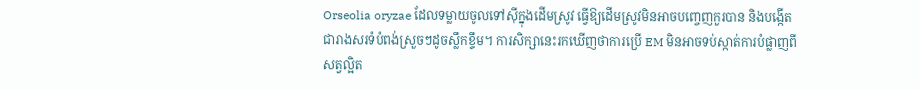Orseolia oryzae ដែលទម្លាយចូលទៅស៊ីក្នុងដើមស្រូវ ធ្វើឱ្យដើមស្រូវមិនអាចបញ្ចេញកួរបាន និងបង្កើតជារាងសរទំបំពង់ស្រួចៗដូចស្លឹកខ្ទឹម។ ការសិក្សានេះរកឃើញថាការប្រើ EM មិនអាចទប់ស្កាត់ការបំផ្លាញពីសត្វល្អិត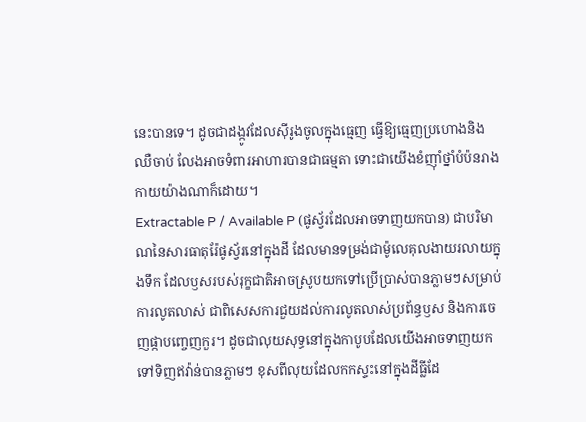នេះបានទេ។ ដូចជាដង្កូវដែលស៊ីរូងចូលក្នុងធ្មេញ ធ្វើឱ្យធ្មេញប្រហោងនិងឈឺចាប់ លែងអាចទំពារអាហារបានជាធម្មតា ទោះជាយើងខំញ៉ាំថ្នាំបំប៉នរាងកាយយ៉ាងណាក៏ដោយ។
Extractable P / Available P (ផូស្វ័រដែលអាចទាញយកបាន) ជាបរិមាណនៃសារធាតុរ៉ែផូស្វ័រនៅក្នុងដី ដែលមានទម្រង់ជាម៉ូលេគុលងាយរលាយក្នុងទឹក ដែលឫសរបស់រុក្ខជាតិអាចស្រូបយកទៅប្រើប្រាស់បានភ្លាមៗសម្រាប់ការលូតលាស់ ជាពិសេសការជួយដល់ការលូតលាស់ប្រព័ន្ធឫស និងការចេញផ្កាបញ្ចេញកួរ។ ដូចជាលុយសុទ្ធនៅក្នុងកាបូបដែលយើងអាចទាញយកទៅទិញឥវ៉ាន់បានភ្លាមៗ ខុសពីលុយដែលកកស្ទះនៅក្នុងដីធ្លីដែ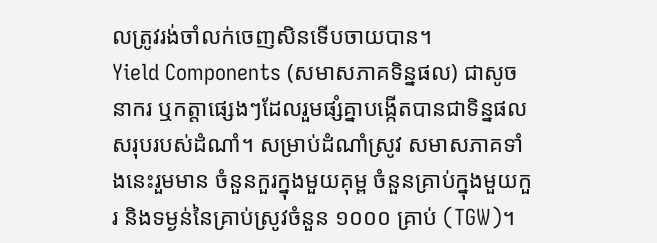លត្រូវរង់ចាំលក់ចេញសិនទើបចាយបាន។
Yield Components (សមាសភាគទិន្នផល) ជាសូចនាករ ឬកត្តាផ្សេងៗដែលរួមផ្សំគ្នាបង្កើតបានជាទិន្នផលសរុបរបស់ដំណាំ។ សម្រាប់ដំណាំស្រូវ សមាសភាគទាំងនេះរួមមាន ចំនួនកួរក្នុងមួយគុម្ព ចំនួនគ្រាប់ក្នុងមួយកួរ និងទម្ងន់នៃគ្រាប់ស្រូវចំនួន ១០០០ គ្រាប់ (TGW)។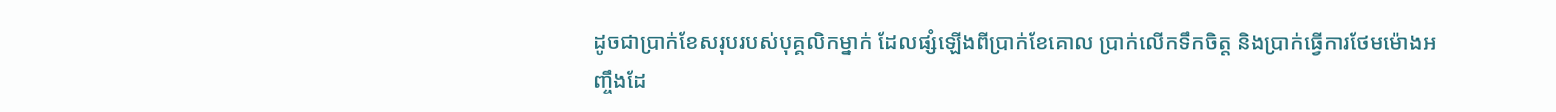ដូចជាប្រាក់ខែសរុបរបស់បុគ្គលិកម្នាក់ ដែលផ្សំឡើងពីប្រាក់ខែគោល ប្រាក់លើកទឹកចិត្ត និងប្រាក់ធ្វើការថែមម៉ោងអញ្ចឹងដែ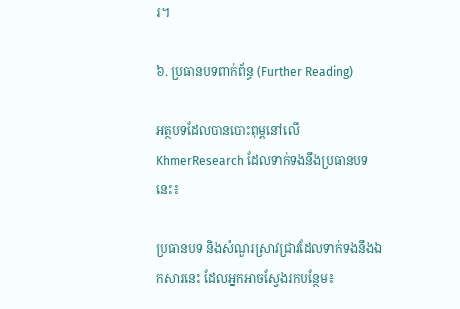រ។

៦. ប្រធានបទពាក់ព័ន្ធ (Further Reading)

អត្ថបទដែលបានបោះពុម្ពនៅលើ KhmerResearch ដែលទាក់ទងនឹងប្រធានបទនេះ៖

ប្រធានបទ និងសំណួរស្រាវជ្រាវដែលទាក់ទងនឹងឯកសារនេះ ដែលអ្នកអាចស្វែងរកបន្ថែម៖